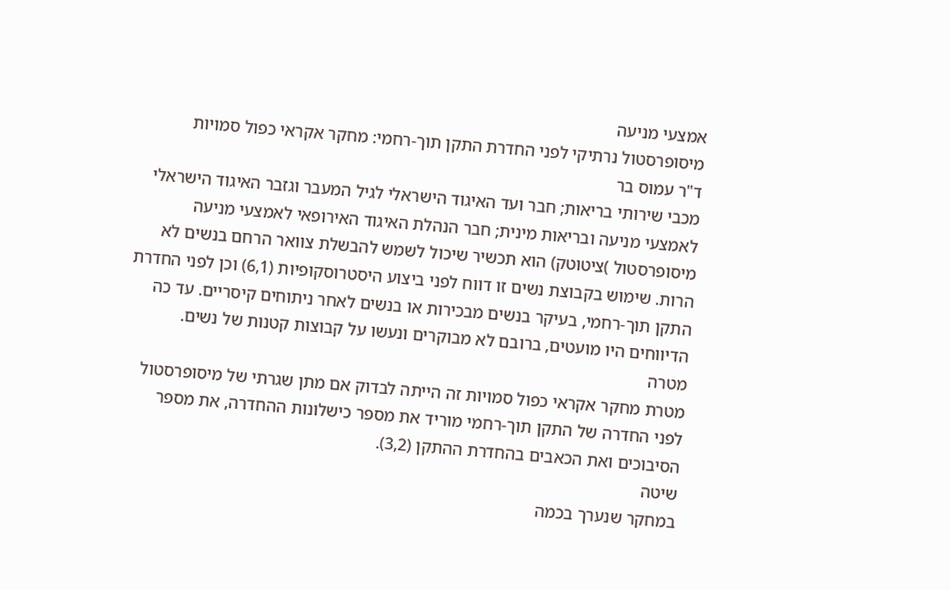אמצעי מניעה
מיסופרסטול נרתיקי לפני החדרת התקן תוך-רחמי: מחקר אקראי כפול סמויות
ד"ר עמוס בר
מכבי שירותי בריאות; חבר ועד האיגוד הישראלי לגיל המעבר וגזבר האיגוד הישראלי לאמצעי מניעה ובריאות מינית; חבר הנהלת האיגוד האירופאי לאמצעי מניעה
מיסופרסטול )ציטוטק) הוא תכשיר שיכול לשמש להבשלת צוואר הרחם בנשים לא הרות. שימוש בקבוצת נשים זו דווח לפני ביצוע היסטרוסקופיות (6,1) וכן לפני החדרת התקן תוך-רחמי, בעיקר בנשים מבכירות או בנשים לאחר ניתוחים קיסריים. עד כה הדיווחים היו מועטים, ברובם לא מבוקרים ונעשו על קבוצות קטנות של נשים.
מטרה
מטרת מחקר אקראי כפול סמויות זה הייתה לבדוק אם מתן שגרתי של מיסופרסטול לפני החדרה של התקן תוך-רחמי מוריד את מספר כישלונות ההחדרה, את מספר הסיבוכים ואת הכאבים בהחדרת ההתקן (3,2).
שיטה
במחקר שנערך בכמה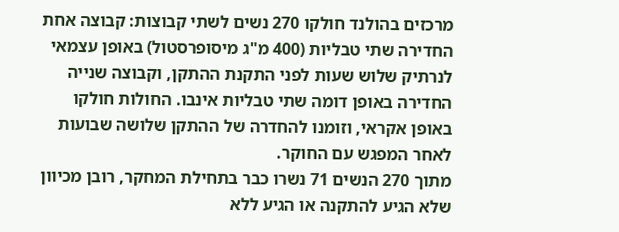מרכזים בהולנד חולקו 270 נשים לשתי קבוצות: קבוצה אחת החדירה שתי טבליות (400 מ"ג מיסופרסטול) באופן עצמאי לנרתיק שלוש שעות לפני התקנת ההתקן, וקבוצה שנייה החדירה באופן דומה שתי טבליות אינבו. החולות חולקו באופן אקראי, וזומנו להחדרה של ההתקן שלושה שבועות לאחר המפגש עם החוקר.
מתוך 270 הנשים 71 נשרו כבר בתחילת המחקר, רובן מכיוון שלא הגיע להתקנה או הגיע ללא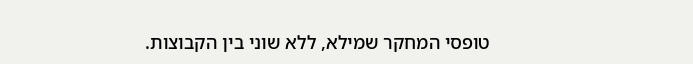טופסי המחקר שמילא, ללא שוני בין הקבוצות.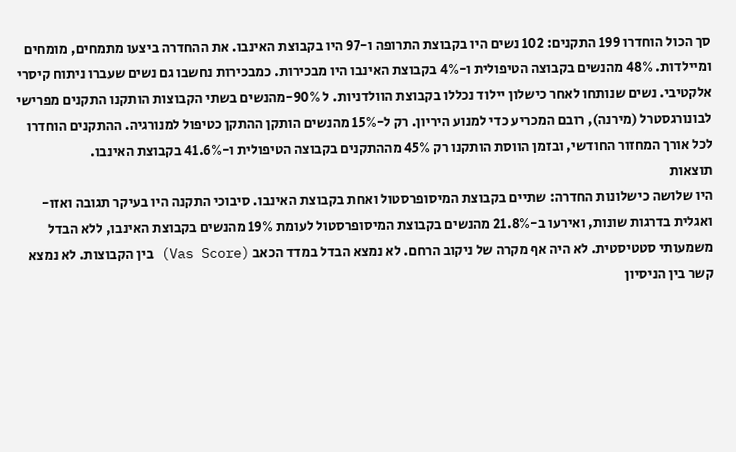סך הכול הוחדרו 199 התקנים: 102 נשים היו בקבוצת התרופה ו-97 היו בקבוצת האינבו. את ההחדרה ביצעו מתמחים, מומחים ומיילדות. 48% מהנשים בקבוצה הטיפולית ו-4% בקבוצת האינבו היו מבכירות. כמבכירות נחשבו גם נשים שעברו ניתוח קיסרי אלקטיבי. נשים שנותחו לאחר כישלון יילוד נכללו בקבוצת הוולדניות. ל 90%-מהנשים בשתי הקבוצות הותקנו התקנים מפרישי לבונורגסטרל (מירנה), רובם המכריע כדי למנוע היריון. רק ל-15% מהנשים הותקן ההתקן כטיפול למנורגיה. ההתקנים הוחדרו לכל אורך המחזור החודשי, ובזמן הווסת הותקנו רק 45% מההתקנים בקבוצה הטיפולית ו-41.6% בקבוצת האינבו.
תוצאות
היו שלושה כישלונות החדרה: שתיים בקבוצת המיסופרסטול ואחת בקבוצת האינבו. סיבוכי התקנה היו בעיקר תגובה ואזו-ואגלית בדרגות שונות, ואירעו ב-21.8% מהנשים בקבוצת המיסופרסטול לעומת 19% מהנשים בקבוצת האינבו, ללא הבדל משמעותי סטטיסטית. לא היה אף מקרה של ניקוב הרחם. לא נמצא הבדל במדד הכאב (Vas Score) בין הקבוצות. לא נמצא קשר בין הניסיון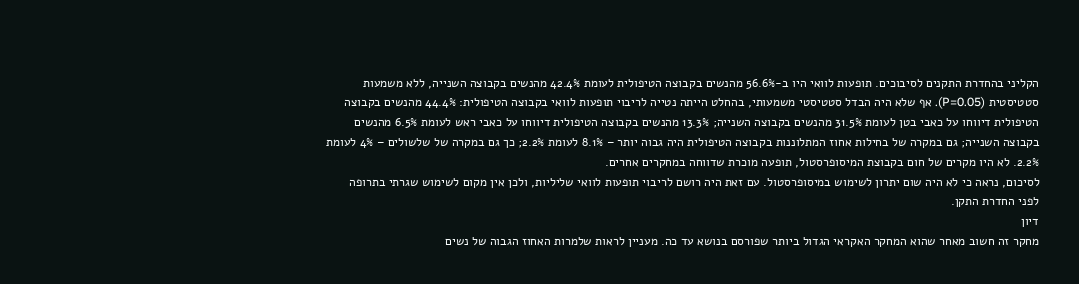הקליני בהחדרת התקנים לסיבוכים. תופעות לוואי היו ב-56.6% מהנשים בקבוצה הטיפולית לעומת 42.4% מהנשים בקבוצה השנייה, ללא משמעות סטטיסטית (P=0.05). אף שלא היה הבדל סטטיסטי משמעותי, בהחלט הייתה נטייה לריבוי תופעות לוואי בקבוצה הטיפולית: 44.4% מהנשים בקבוצה הטיפולית דיווחו על כאבי בטן לעומת 31.5% מהנשים בקבוצה השנייה; 13.3% מהנשים בקבוצה הטיפולית דיווחו על כאבי ראש לעומת 6.5% מהנשים בקבוצה השנייה; גם במקרה של בחילות אחוז המתלוננות בקבוצה הטיפולית היה גבוה יותר – 8.1% לעומת 2.2%; כך גם במקרה של שלשולים – 4% לעומת 2.2%. לא היו מקרים של חום בקבוצת המיסופרסטול, תופעה מוכרת שדווחה במחקרים אחרים.
לסיכום, נראה כי לא היה שום יתרון לשימוש במיסופרסטול. עם זאת היה רושם לריבוי תופעות לוואי שליליות, ולכן אין מקום לשימוש שגרתי בתרופה לפני החדרת התקן.
דיון
מחקר זה חשוב מאחר שהוא המחקר האקראי הגדול ביותר שפורסם בנושא עד כה. מעניין לראות שלמרות האחוז הגבוה של נשים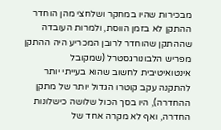מבכירות שהיו במחקר ושלחצי מהן הוחדר ההתקן לא בזמן הווסת, ולמרות העובדה שההתקן שהוחדר לרובן המכריע היה ההתקן מפריש הלבונורגסטרל (שמקובל אינטואיטיבית לחשוב שהוא בעייתי יותר להתקנה עקב קוטרו הגדול יותר של מתקן ההחדרה), היו בסך הכול שלושה כישלונות החדרה, ואף לא מקרה אחד של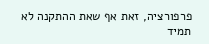פרפורציה, זאת אף שאת ההתקנה לא תמיד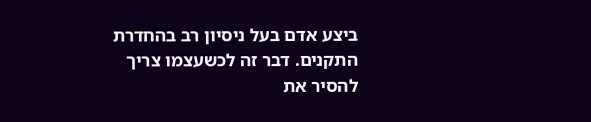ביצע אדם בעל ניסיון רב בהחדרת התקנים. דבר זה לכשעצמו צריך להסיר את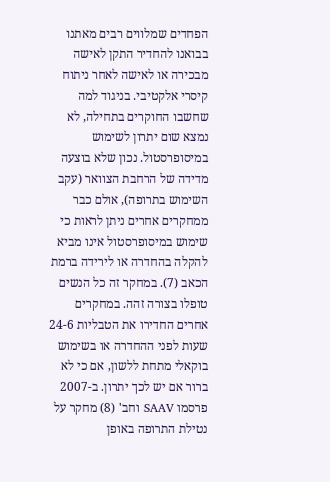הפחדים שמלווים רבים מאתנו בבואנו להחדיר התקן לאישה מבכירה או לאישה לאחר ניתוח קיסרי אלקטיבי. בניגוד למה שחשבו החוקרים בתחילה, לא נמצא שום יתרון לשימוש במיסופרסטול. נכון שלא בוצעה מדידה של הרחבת הצוואר (עקב השימוש בתרופה), אולם כבר ממחקרים אחרים ניתן לראות כי שימוש במיסופרסטול אינו מביא להקלה בהחדרה או לירידה ברמת הכאב (7). במחקר זה כל הנשים טופלו בצורה זהה. במחקרים אחרים החדירו את הטבליות 24-6 שעות לפני ההחדרה או בשימוש בוקאלי מתחת ללשון, אם כי לא ברור אם יש לכך יתרון. ב-2007 פרסמו SAAV וחב' (8) מחקר על נטילת התרופה באופן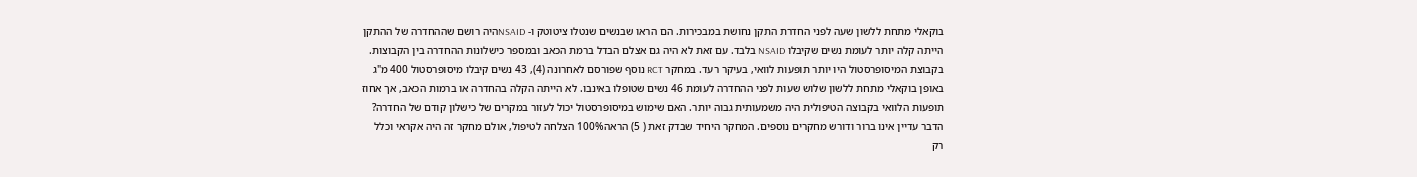בוקאלי מתחת ללשון שעה לפני החדרת התקן נחושת במבכירות. הם הראו שבנשים שנטלו ציטוטק ו- NSAIDהיה רושם שההחדרה של ההתקן הייתה קלה יותר לעומת נשים שקיבלו NSAID בלבד. עם זאת לא היה גם אצלם הבדל ברמת הכאב ובמספר כישלונות ההחדרה בין הקבוצות. בקבוצת המיסופרסטול היו יותר תופעות לוואי, בעיקר רעד. במחקר RCT נוסף שפורסם לאחרונה (4), 43 נשים קיבלו מיסופרסטול 400 מ"ג באופן בוקאלי מתחת ללשון שלוש שעות לפני ההחדרה לעומת 46 נשים שטופלו באינבו. לא הייתה הקלה בהחדרה או ברמות הכאב, אך אחוז תופעות הלוואי בקבוצה הטיפולית היה משמעותית גבוה יותר. האם שימוש במיסופרסטול יכול לעזור במקרים של כישלון קודם של החדרה? הדבר עדיין אינו ברור ודורש מחקרים נוספים. המחקר היחיד שבדק זאת ( 5) הראה100% הצלחה לטיפול, אולם מחקר זה היה אקראי וכלל רק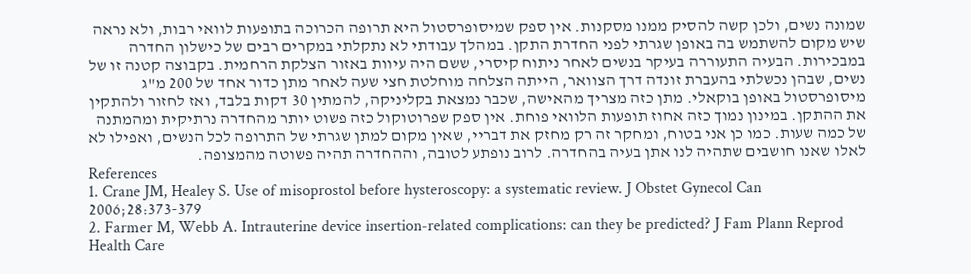שמונה נשים, ולכן קשה להסיק ממנו מסקנות. אין ספק שמיסופרסטול היא תרופה הכרוכה בתופעות לוואי רבות, ולא נראה שיש מקום להשתמש בה באופן שגרתי לפני החדרת התקן. במהלך עבודתי לא נתקלתי במקרים רבים של כישלון החדרה במבכירות. הבעיה התעוררה בעיקר בנשים לאחר ניתוח קיסרי, ששם היה עיוות באזור הצלקת הרחמית. בקבוצה קטנה זו של נשים, שבהן נכשלתי בהעברת זונדה דרך הצוואר, הייתה הצלחה מוחלטת חצי שעה לאחר מתן כדור אחד של 200 מ"ג מיסופרסטול באופן בוקאלי. מתן כזה מצריך מהאישה, שכבר נמצאת בקליניקה, להמתין 30 דקות בלבד, ואז לחזור ולהתקין את ההתקן. במינון נמוך כזה אחוז תופעות הלוואי פוחת. אין ספק שפרוטוקול כזה פשוט יותר מהחדרה נרתיקית ומהמתנה של כמה שעות. כמו כן אני בטוח, ומחקר זה רק מחזק את דבריי, שאין מקום למתן שגרתי של התרופה לכל הנשים, ואפילו לא לאלו שאנו חושבים שתהיה לנו אתן בעיה בהחדרה. לרוב נופתע לטובה, וההחדרה תהיה פשוטה מהמצופה.
References
1. Crane JM, Healey S. Use of misoprostol before hysteroscopy: a systematic review. J Obstet Gynecol Can 2006;28:373-379
2. Farmer M, Webb A. Intrauterine device insertion-related complications: can they be predicted? J Fam Plann Reprod Health Care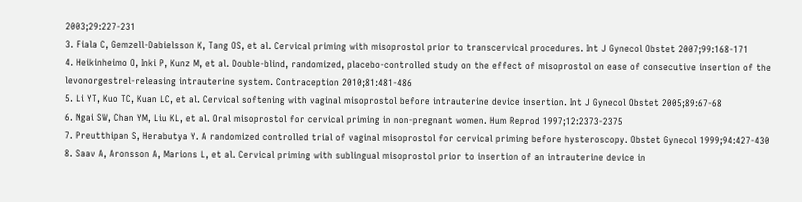2003;29:227-231
3. Fiala C, Gemzell-Dabielsson K, Tang OS, et al. Cervical priming with misoprostol prior to transcervical procedures. Int J Gynecol Obstet 2007;99:168-171
4. Heikinheimo O, Inki P, Kunz M, et al. Double-blind, randomized, placebo-controlled study on the effect of misoprostol on ease of consecutive insertion of the levonorgestrel-releasing intrauterine system. Contraception 2010;81:481-486
5. Li YT, Kuo TC, Kuan LC, et al. Cervical softening with vaginal misoprostol before intrauterine device insertion. Int J Gynecol Obstet 2005;89:67-68
6. Ngai SW, Chan YM, Liu KL, et al. Oral misoprostol for cervical priming in non-pregnant women. Hum Reprod 1997;12:2373-2375
7. Preutthipan S, Herabutya Y. A randomized controlled trial of vaginal misoprostol for cervical priming before hysteroscopy. Obstet Gynecol 1999;94:427-430
8. Saav A, Aronsson A, Marions L, et al. Cervical priming with sublingual misoprostol prior to insertion of an intrauterine device in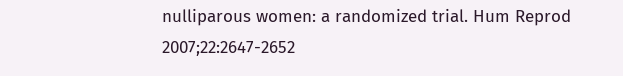nulliparous women: a randomized trial. Hum Reprod 2007;22:2647-2652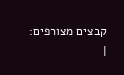קבצים מצורפים:
|